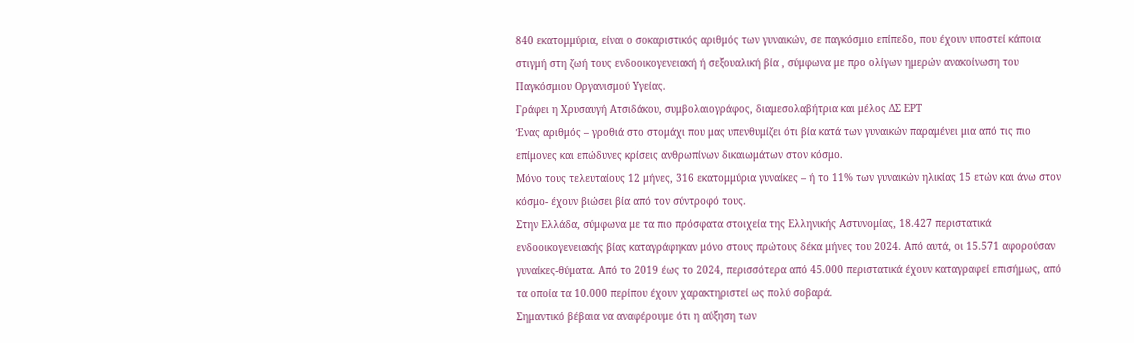840 εκατομμύρια, είναι ο σοκαριστικός αριθμός των γυναικών, σε παγκόσμιο επίπεδο, που έχουν υποστεί κάποια στιγμή στη ζωή τους ενδοοικογενειακή ή σεξουαλική βία , σύμφωνα με προ ολίγων ημερών ανακοίνωση του Παγκόσμιου Οργανισμού Υγείας.
Γράφει η Χρυσαυγή Ατσιδάκου, συμβολαιογράφος, διαμεσολαβήτρια και μέλος ΔΣ ΕΡΤ
Ένας αριθμός – γροθιά στο στομάχι που μας υπενθυμίζει ότι βία κατά των γυναικών παραμένει μια από τις πιο επίμονες και επώδυνες κρίσεις ανθρωπίνων δικαιωμάτων στον κόσμο.
Μόνο τους τελευταίους 12 μήνες, 316 εκατομμύρια γυναίκες – ή το 11% των γυναικών ηλικίας 15 ετών και άνω στον κόσμο- έχουν βιώσει βία από τον σύντροφό τους.
Στην Ελλάδα, σύμφωνα με τα πιο πρόσφατα στοιχεία της Ελληνικής Αστυνομίας, 18.427 περιστατικά ενδοοικογενειακής βίας καταγράφηκαν μόνο στους πρώτους δέκα μήνες του 2024. Από αυτά, οι 15.571 αφορούσαν γυναίκες-θύματα. Από το 2019 έως το 2024, περισσότερα από 45.000 περιστατικά έχουν καταγραφεί επισήμως, από τα οποία τα 10.000 περίπου έχουν χαρακτηριστεί ως πολύ σοβαρά.
Σημαντικό βέβαια να αναφέρουμε ότι η αύξηση των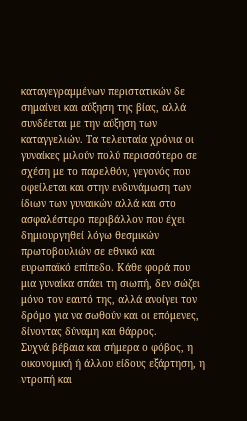καταγεγραμμένων περιστατικών δε σημαίνει και αύξηση της βίας, αλλά συνδέεται με την αύξηση των καταγγελιών. Τα τελευταία χρόνια οι γυναίκες μιλούν πολύ περισσότερο σε σχέση με το παρελθόν, γεγονός που οφείλεται και στην ενδυνάμωση των ίδιων των γυναικών αλλά και στο ασφαλέστερο περιβάλλον που έχει δημιουργηθεί λόγω θεσμικών πρωτοβουλιών σε εθνικό και ευρωπαϊκό επίπεδο. Κάθε φορά που μια γυναίκα σπάει τη σιωπή, δεν σώζει μόνο τον εαυτό της, αλλά ανοίγει τον δρόμο για να σωθούν και οι επόμενες, δίνοντας δύναμη και θάρρος.
Συχνά βέβαια και σήμερα ο φόβος, η οικονομική ή άλλου είδους εξάρτηση, η ντροπή και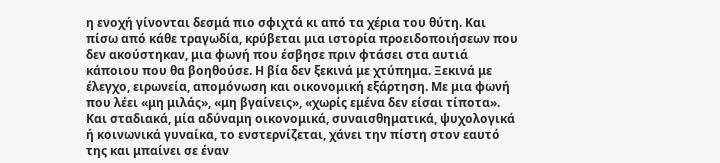η ενοχή γίνονται δεσμά πιο σφιχτά κι από τα χέρια του θύτη. Και πίσω από κάθε τραγωδία, κρύβεται μια ιστορία προειδοποιήσεων που δεν ακούστηκαν, μια φωνή που έσβησε πριν φτάσει στα αυτιά κάποιου που θα βοηθούσε. Η βία δεν ξεκινά με χτύπημα. Ξεκινά με έλεγχο, ειρωνεία, απομόνωση και οικονομική εξάρτηση. Με μια φωνή που λέει «μη μιλάς», «μη βγαίνεις», «χωρίς εμένα δεν είσαι τίποτα». Και σταδιακά, μία αδύναμη οικονομικά, συναισθηματικά, ψυχολογικά ή κοινωνικά γυναίκα, το ενστερνίζεται, χάνει την πίστη στον εαυτό της και μπαίνει σε έναν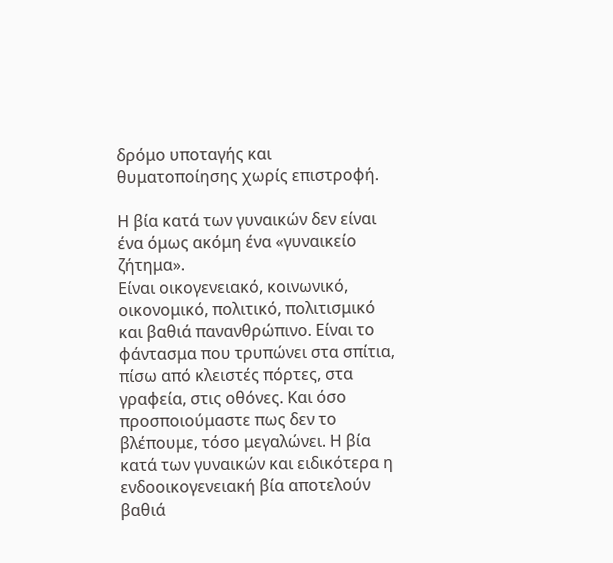δρόμο υποταγής και θυματοποίησης χωρίς επιστροφή.

Η βία κατά των γυναικών δεν είναι ένα όμως ακόμη ένα «γυναικείο ζήτημα».
Είναι οικογενειακό, κοινωνικό, οικονομικό, πολιτικό, πολιτισμικό και βαθιά πανανθρώπινο. Είναι το φάντασμα που τρυπώνει στα σπίτια, πίσω από κλειστές πόρτες, στα γραφεία, στις οθόνες. Και όσο προσποιούμαστε πως δεν το βλέπουμε, τόσο μεγαλώνει. Η βία κατά των γυναικών και ειδικότερα η ενδοοικογενειακή βία αποτελούν βαθιά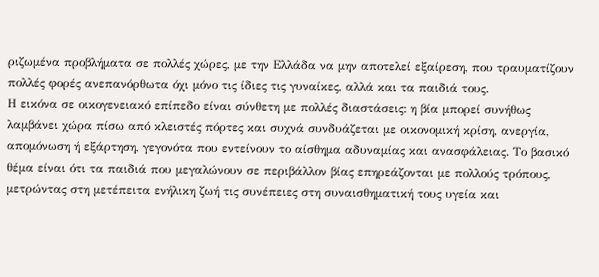ριζωμένα προβλήματα σε πολλές χώρες, με την Ελλάδα να μην αποτελεί εξαίρεση, που τραυματίζουν πολλές φορές ανεπανόρθωτα όχι μόνο τις ίδιες τις γυναίκες, αλλά και τα παιδιά τους.
Η εικόνα σε οικογενειακό επίπεδο είναι σύνθετη με πολλές διαστάσεις: η βία μπορεί συνήθως λαμβάνει χώρα πίσω από κλειστές πόρτες και συχνά συνδυάζεται με οικονομική κρίση, ανεργία, απομόνωση ή εξάρτηση, γεγονότα που εντείνουν το αίσθημα αδυναμίας και ανασφάλειας. Το βασικό θέμα είναι ότι τα παιδιά που μεγαλώνουν σε περιβάλλον βίας επηρεάζονται με πολλούς τρόπους, μετρώντας στη μετέπειτα ενήλικη ζωή τις συνέπειες στη συναισθηματική τους υγεία και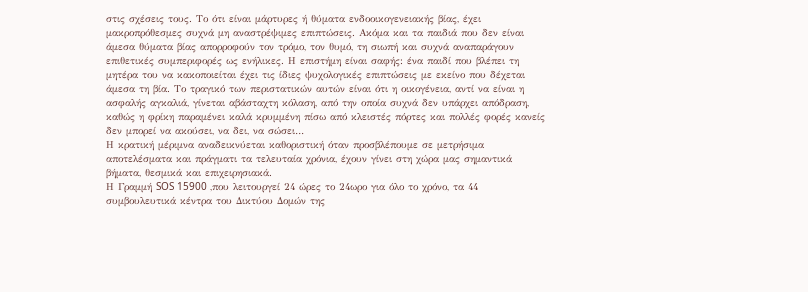στις σχέσεις τους. Το ότι είναι μάρτυρες ή θύματα ενδοοικογενειακής βίας, έχει μακροπρόθεσμες συχνά μη αναστρέψιμες επιπτώσεις. Ακόμα και τα παιδιά που δεν είναι άμεσα θύματα βίας απορροφούν τον τρόμο, τον θυμό, τη σιωπή και συχνά αναπαράγουν επιθετικές συμπεριφορές ως ενήλικες. Η επιστήμη είναι σαφής: ένα παιδί που βλέπει τη μητέρα του να κακοποιείται έχει τις ίδιες ψυχολογικές επιπτώσεις με εκείνο που δέχεται άμεσα τη βία. Το τραγικό των περιστατικών αυτών είναι ότι η οικογένεια, αντί να είναι η ασφαλής αγκαλιά, γίνεται αβάσταχτη κόλαση, από την οποία συχνά δεν υπάρχει απόδραση, καθώς η φρίκη παραμένει καλά κρυμμένη πίσω από κλειστές πόρτες και πολλές φορές κανείς δεν μπορεί να ακούσει, να δει, να σώσει…
Η κρατική μέριμνα αναδεικνύεται καθοριστική όταν προσβλέπουμε σε μετρήσιμα αποτελέσματα και πράγματι τα τελευταία χρόνια, έχουν γίνει στη χώρα μας σημαντικά βήματα, θεσμικά και επιχειρησιακά.
Η Γραμμή SOS 15900 ,που λειτουργεί 24 ώρες το 24ωρο για όλο το χρόνο, τα 44 συμβουλευτικά κέντρα του Δικτύου Δομών της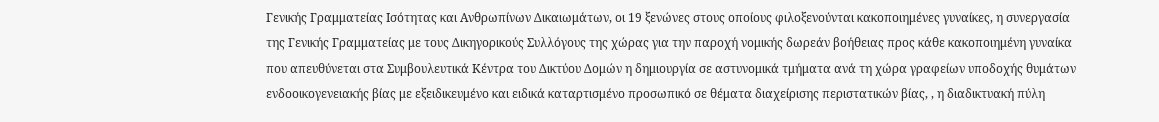Γενικής Γραμματείας Ισότητας και Ανθρωπίνων Δικαιωμάτων, οι 19 ξενώνες στους οποίους φιλοξενούνται κακοποιημένες γυναίκες, η συνεργασία της Γενικής Γραμματείας με τους Δικηγορικούς Συλλόγους της χώρας για την παροχή νομικής δωρεάν βοήθειας προς κάθε κακοποιημένη γυναίκα που απευθύνεται στα Συμβουλευτικά Κέντρα του Δικτύου Δομών η δημιουργία σε αστυνομικά τμήματα ανά τη χώρα γραφείων υποδοχής θυμάτων ενδοοικογενειακής βίας με εξειδικευμένο και ειδικά καταρτισμένο προσωπικό σε θέματα διαχείρισης περιστατικών βίας, , η διαδικτυακή πύλη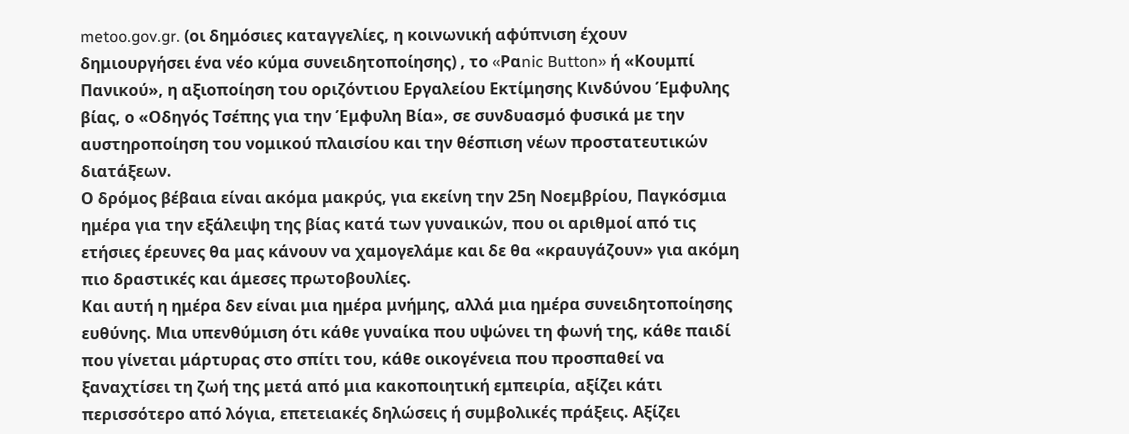metoo.gov.gr. (οι δημόσιες καταγγελίες, η κοινωνική αφύπνιση έχουν δημιουργήσει ένα νέο κύμα συνειδητοποίησης) , το «Pαnic Button» ή «Κουμπί Πανικού», η αξιοποίηση του οριζόντιου Εργαλείου Εκτίμησης Κινδύνου Έμφυλης βίας, ο «Οδηγός Τσέπης για την Έμφυλη Βία», σε συνδυασμό φυσικά με την αυστηροποίηση του νομικού πλαισίου και την θέσπιση νέων προστατευτικών διατάξεων.
Ο δρόμος βέβαια είναι ακόμα μακρύς, για εκείνη την 25η Νοεμβρίου, Παγκόσμια ημέρα για την εξάλειψη της βίας κατά των γυναικών, που οι αριθμοί από τις ετήσιες έρευνες θα μας κάνουν να χαμογελάμε και δε θα «κραυγάζουν» για ακόμη πιο δραστικές και άμεσες πρωτοβουλίες.
Και αυτή η ημέρα δεν είναι μια ημέρα μνήμης, αλλά μια ημέρα συνειδητοποίησης ευθύνης. Μια υπενθύμιση ότι κάθε γυναίκα που υψώνει τη φωνή της, κάθε παιδί που γίνεται μάρτυρας στο σπίτι του, κάθε οικογένεια που προσπαθεί να ξαναχτίσει τη ζωή της μετά από μια κακοποιητική εμπειρία, αξίζει κάτι περισσότερο από λόγια, επετειακές δηλώσεις ή συμβολικές πράξεις. Αξίζει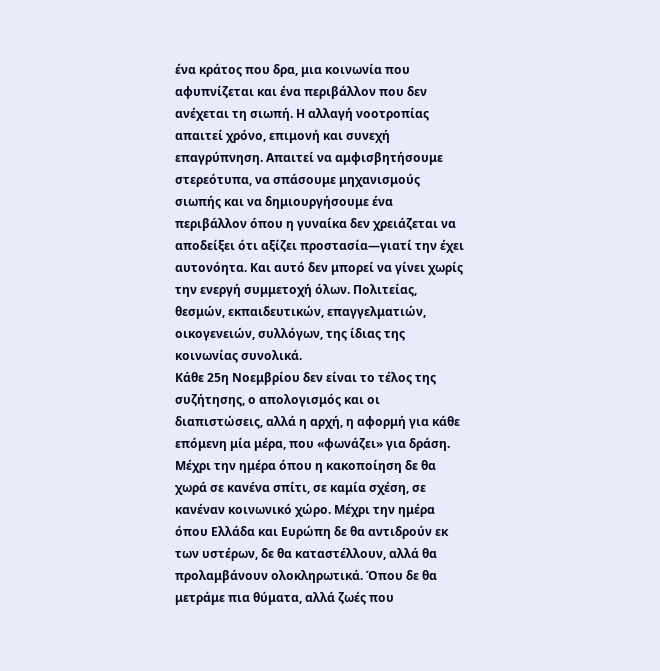ένα κράτος που δρα, μια κοινωνία που αφυπνίζεται και ένα περιβάλλον που δεν ανέχεται τη σιωπή. Η αλλαγή νοοτροπίας απαιτεί χρόνο, επιμονή και συνεχή επαγρύπνηση. Απαιτεί να αμφισβητήσουμε στερεότυπα, να σπάσουμε μηχανισμούς σιωπής και να δημιουργήσουμε ένα περιβάλλον όπου η γυναίκα δεν χρειάζεται να αποδείξει ότι αξίζει προστασία—γιατί την έχει αυτονόητα. Και αυτό δεν μπορεί να γίνει χωρίς την ενεργή συμμετοχή όλων. Πολιτείας, θεσμών, εκπαιδευτικών, επαγγελματιών, οικογενειών, συλλόγων, της ίδιας της κοινωνίας συνολικά.
Κάθε 25η Νοεμβρίου δεν είναι το τέλος της συζήτησης, ο απολογισμός και οι διαπιστώσεις, αλλά η αρχή, η αφορμή για κάθε επόμενη μία μέρα, που «φωνάζει» για δράση. Μέχρι την ημέρα όπου η κακοποίηση δε θα χωρά σε κανένα σπίτι, σε καμία σχέση, σε κανέναν κοινωνικό χώρο. Μέχρι την ημέρα όπου Ελλάδα και Ευρώπη δε θα αντιδρούν εκ των υστέρων, δε θα καταστέλλουν, αλλά θα προλαμβάνουν ολοκληρωτικά. Όπου δε θα μετράμε πια θύματα, αλλά ζωές που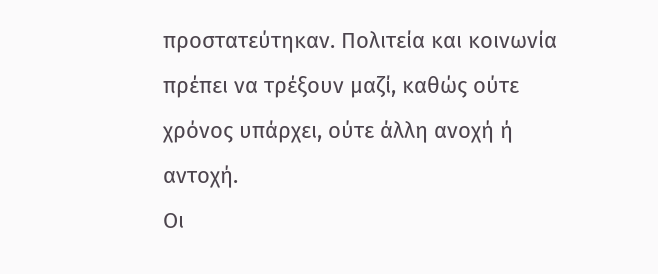προστατεύτηκαν. Πολιτεία και κοινωνία πρέπει να τρέξουν μαζί, καθώς ούτε χρόνος υπάρχει, ούτε άλλη ανοχή ή αντοχή.
Οι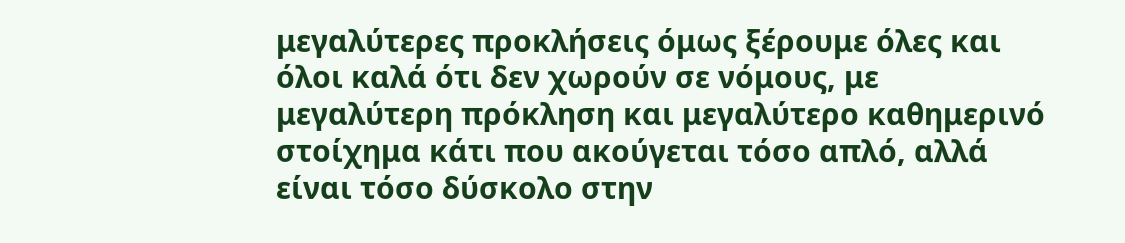μεγαλύτερες προκλήσεις όμως ξέρουμε όλες και όλοι καλά ότι δεν χωρούν σε νόμους, με μεγαλύτερη πρόκληση και μεγαλύτερο καθημερινό στοίχημα κάτι που ακούγεται τόσο απλό, αλλά είναι τόσο δύσκολο στην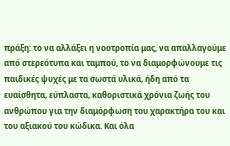πράξη: το να αλλάξει η νοοτροπία μας, να απαλλαγούμε από στερεότυπα και ταμπού, το να διαμορφώνουμε τις παιδικές ψυχές με τα σωστά υλικά, ήδη από τα ευαίσθητα, εύπλαστα, καθοριστικά χρόνια ζωής του ανθρώπου για την διαμόρφωση του χαρακτήρα του και του αξιακού του κώδικα. Και όλα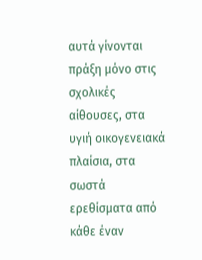αυτά γίνονται πράξη μόνο στις σχολικές αίθουσες, στα υγιή οικογενειακά πλαίσια, στα σωστά ερεθίσματα από κάθε έναν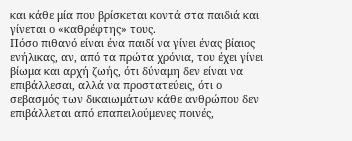και κάθε μία που βρίσκεται κοντά στα παιδιά και γίνεται ο «καθρέφτης» τους.
Πόσο πιθανό είναι ένα παιδί να γίνει ένας βίαιος ενήλικας, αν, από τα πρώτα χρόνια, του έχει γίνει βίωμα και αρχή ζωής, ότι δύναμη δεν είναι να επιβάλλεσαι, αλλά να προστατεύεις, ότι ο σεβασμός των δικαιωμάτων κάθε ανθρώπου δεν επιβάλλεται από επαπειλούμενες ποινές,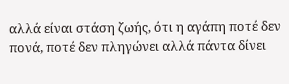αλλά είναι στάση ζωής, ότι η αγάπη ποτέ δεν πονά, ποτέ δεν πληγώνει αλλά πάντα δίνει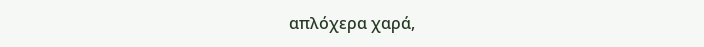απλόχερα χαρά,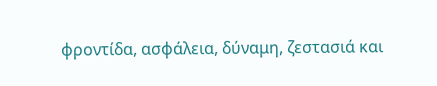φροντίδα, ασφάλεια, δύναμη, ζεστασιά και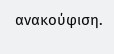ανακούφιση.